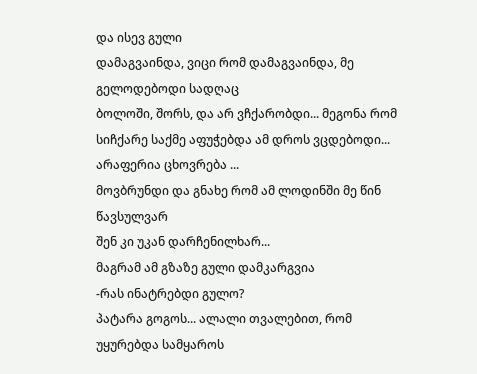და ისევ გული
დამაგვაინდა, ვიცი რომ დამაგვაინდა, მე გელოდებოდი სადღაც
ბოლოში, შორს, და არ ვჩქარობდი... მეგონა რომ სიჩქარე საქმე აფუჭებდა ამ დროს ვცდებოდი...
არაფერია ცხოვრება ...
მოვბრუნდი და გნახე რომ ამ ლოდინში მე წინ წავსულვარ
შენ კი უკან დარჩენილხარ...
მაგრამ ამ გზაზე გული დამკარგვია
-რას ინატრებდი გულო?
პატარა გოგოს... ალალი თვალებით, რომ უყურებდა სამყაროს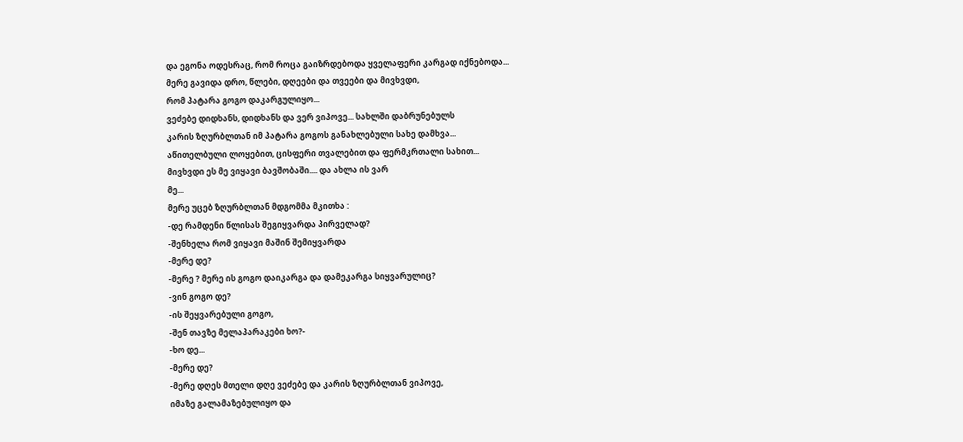და ეგონა ოდესრაც, რომ როცა გაიზრდებოდა ყველაფერი კარგად იქნებოდა...
მერე გავიდა დრო, წლები, დღეები და თვეები და მივხვდი,
რომ პატარა გოგო დაკარგულიყო...
ვეძებე დიდხანს, დიდხანს და ვერ ვიპოვე... სახლში დაბრუნებულს
კარის ზღურბლთან იმ პატარა გოგოს განახლებული სახე დამხვა...
აწითელბული ლოყებით, ცისფერი თვალებით და ფერმკრთალი სახით...
მივხვდი ეს მე ვიყავი ბავშობაში.... და ახლა ის ვარ
მე...
მერე უცებ ზღურბლთან მდგომმა მკითხა :
-დე რამდენი წლისას შეგიყვარდა პირველად?
-შენხელა რომ ვიყავი მაშინ შემიყვარდა
-მერე დე?
-მერე ? მერე ის გოგო დაიკარგა და დამეკარგა სიყვარულიც?
-ვინ გოგო დე?
-ის შეყვარებული გოგო,
-შენ თავზე მელაპარაკები ხო?-
-ხო დე...
-მერე დე?
-მერე დღეს მთელი დღე ვეძებე და კარის ზღურბლთან ვიპოვე,
იმაზე გალამაზებულიყო და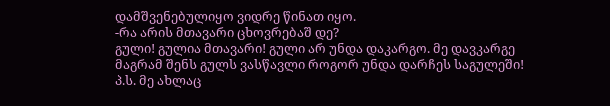დამშვენებულიყო ვიდრე წინათ იყო.
-რა არის მთავარი ცხოვრებაშ დე?
გული! გულია მთავარი! გული არ უნდა დაკარგო. მე დავკარგე
მაგრამ შენს გულს ვასწავლი როგორ უნდა დარჩეს საგულეში!
პ.ს. მე ახლაც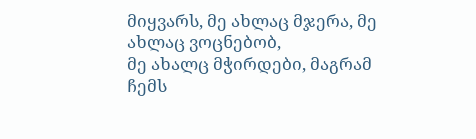მიყვარს, მე ახლაც მჯერა, მე ახლაც ვოცნებობ,
მე ახალც მჭირდები, მაგრამ ჩემს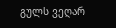გულს ვეღარ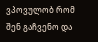ვპოვულობ რომ შენ გაჩვენო და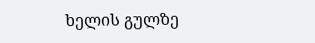ხელის გულზე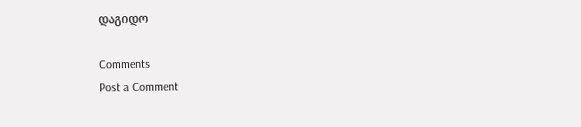დაგიდო

Comments
Post a Comment